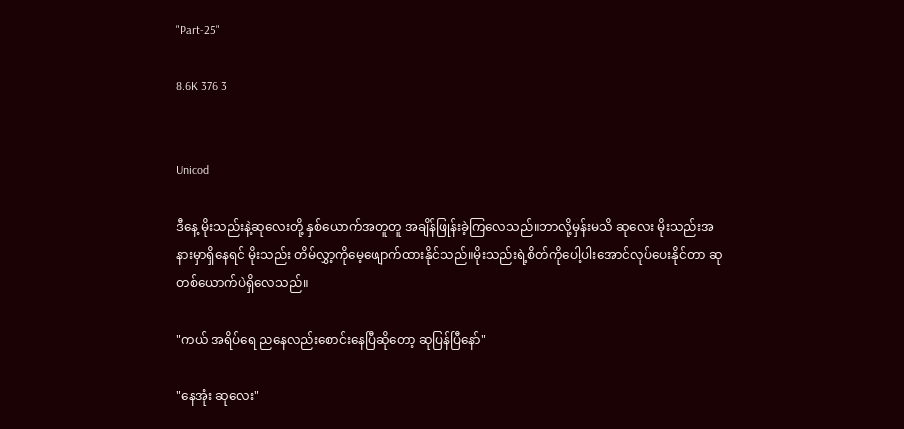"Part-25"

8.6K 376 3


Unicod

ဒီနေ့ မိုးသည်းနဲ့ဆုလေးတို့ နှစ်ယောက်အတူတူ အချိန်ဖြုန်းခဲ့ကြလေသည်။ဘာလို့မှန်းမသိ ဆုလေး မိုးသည်းအနားမှာရှိနေရင် မိုးသည်း တိမ်လွှာ့ကိုမေ့ဖျောက်ထားနိုင်သည်။မိုးသည်းရဲ့စိတ်ကိုပေါ့ပါးအောင်လုပ်ပေးနိုင်တာ ဆုတစ်ယောက်ပဲရှိလေသည်။

"ကယ် အရိပ်ရေ ညနေလည်းစောင်းနေပြီဆိုတော့ ဆုပြန်ပြီနော်"

"နေအုံး ဆုလေး"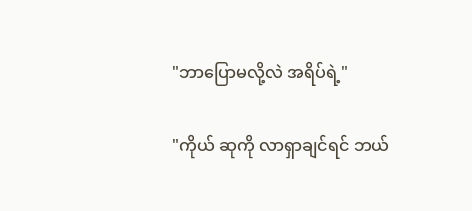"ဘာပြောမလို့လဲ အရိပ်ရဲ့"

"ကိုယ် ဆုကို လာရှာချင်ရင် ဘယ်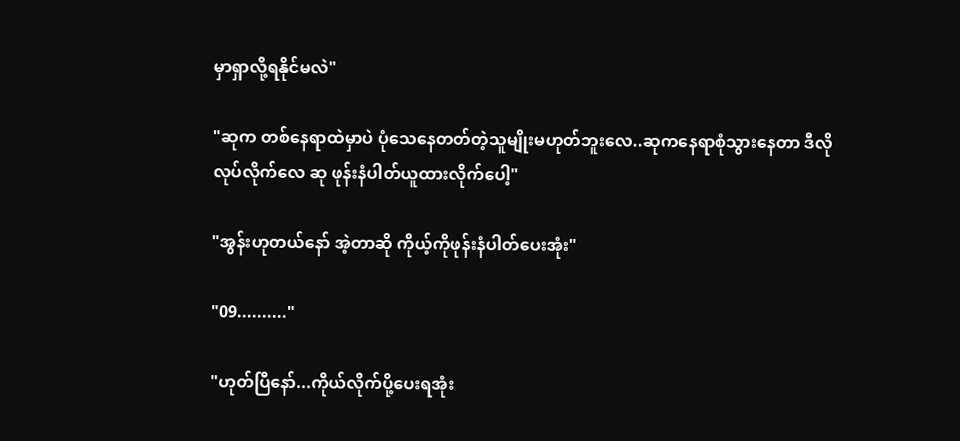မှာရှာလို့ရနိုင်မလဲ"

"ဆုက တစ်နေရာထဲမှာပဲ ပုံသေနေတတ်တဲ့သူမျိုးမဟုတ်ဘူးလေ..ဆုကနေရာစုံသွားနေတာ ဒီလိုလုပ်လိုက်လေ ဆု ဖုန်းနံပါတ်ယူထားလိုက်ပေါ့"

"အွန်းဟုတယ်နော် အဲ့တာဆို ကိုယ့်ကိုဖုန်းနံပါတ်ပေးအုံး"

"09.........."

"ဟုတ်ပြီနော်...ကိုယ်လိုက်ပို့ပေးရအုံး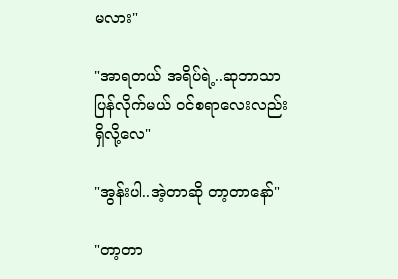မလား"

"အာရတယ် အရိပ်ရဲ့..ဆုဘာသာ ပြန်လိုက်မယ် ဝင်စရာလေးလည်းရှိလို့လေ"

"အွန်းပါ..အဲ့တာဆို တာ့တာ‌နော်"

"တာ့တာ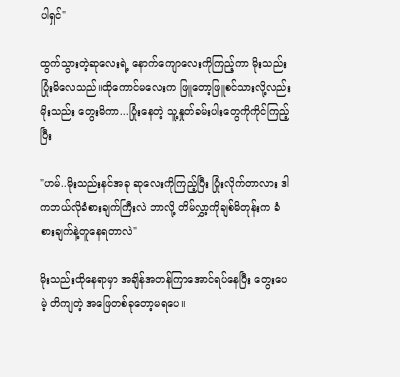ပါရှင်"

ထွက်သွားတဲ့ဆုလေးရဲ့ နောက်ကျောလေးကိုကြည့်ကာ မိုးသည်းပြုံးမိလေသည်။ထိုကောင်မလေးက ဖြူတော့ဖြူစင်သားလို့လည်း မိုးသည်း တွေးမိကာ...ပြုံးနေတဲ့ သူ့နှုတ်ခမ်းပါးတွေကိုကိုင်ကြည့်ပြီး

"ဟမ်..မိုးသည်းနင်အခု ဆုလေးကိုကြည့်ပြီး ပြုံးလိုက်တာလား ဒါကဘယ်လိုခံစားချက်ကြီးလဲ ဘာလို့ တိမ်လွှာ့ကိုချစ်မိတုန်းက ခံစားချက်နဲ့တူနေရတာလဲ"

မိုးသည်းထိုနေရာမှာ အချိန်အတန်ကြာအောင်ရပ်နေပြီး ‌တွေးပေမဲ့ တိကျတဲ့ အဖြေတစ်ခုတော့မရပေ။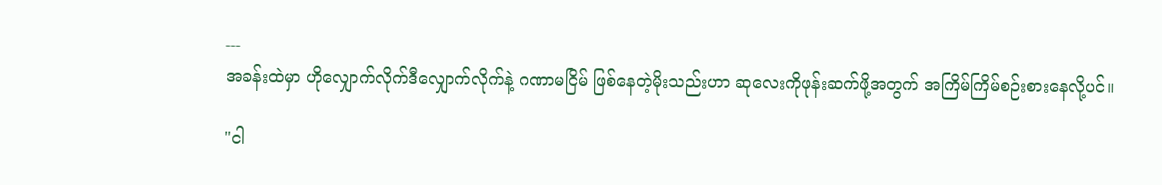---
အခန်းထဲမှာ ဟိုလျှောက်လိုက်ဒီလျှောက်လိုက်နဲ့ ဂဏာမငြိမ် ဖြစ်နေတဲ့မိုးသည်းဟာ ဆုလေးကိုဖုန်းဆက်ဖို့အတွက် အကြိမ်ကြိမ်စဉ်းစားနေလို့ပင်။

"ငါ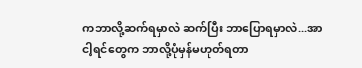ကဘာလို့ဆက်ရမှာလဲ ဆက်ပြီး ဘာပြောရမှာလဲ...အာ ငါ့ရင်တွေက ဘာလို့ပုံမှန်မဟုတ်ရတာ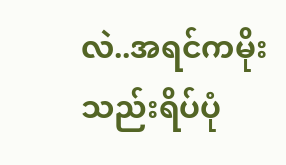လဲ..အရင်ကမိုးသည်းရိပ်ပုံ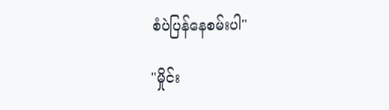စံပဲပြန်နေစမ်းပါ"

"မှိုင်း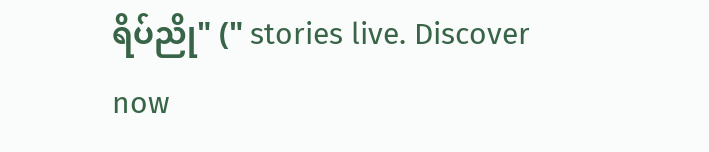ရိပ်ညို" (" stories live. Discover now